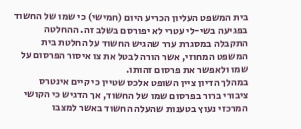בית המשפט העליון הכריע היום (חמישי) כי שמו של החשוד בפגיעה בשי-לי עטרי לא יפורסם בשלב זה. ההחלטה התקבלה במסגרת ערר שהגיש החשוד על החלטת בית המשפט המחוזי, אשר הורה לבטל את צו איסור הפרסום על שמו ולאפשר את פרסום זהותו.
במהלך הדיון ציין השופט אלכס שטיין כי קיים אינטרס ציבורי ברור בפרסום שמו של החשוד, אך הדגיש כי הקושי המרכזי נעוץ בטענות שהעלה החשוד באשר למצבו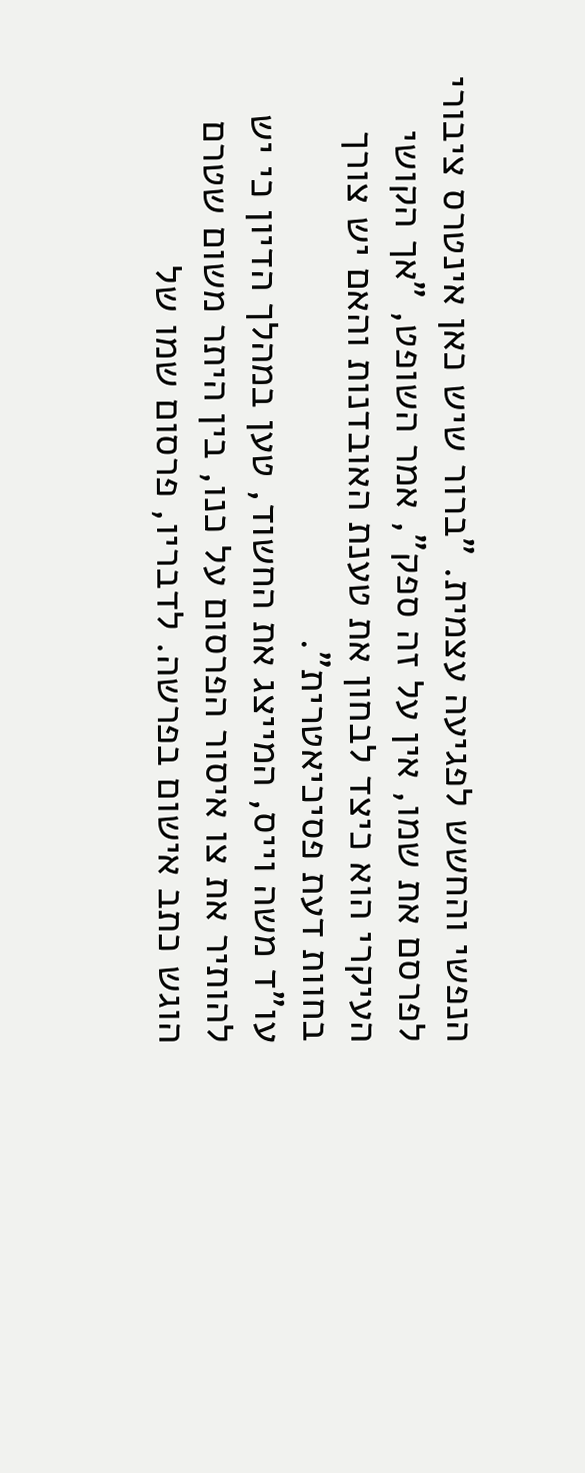הנפשי והחשש לפגיעה עצמית. "ברור שיש כאן אינטרס ציבורי לפרסם את שמו, אין על זה ספק", אמר השופט, "אך הקושי העיקרי הוא כיצד לבחון את טענת האובדנות והאם יש צורך בחוות דעת פסיכיאטרית".
עו"ד משה וייס, המייצג את החשוד, טען במהלך הדיון כי יש להותיר את צו איסור הפרסום על כנו, בין היתר משום שטרם הוגש כתב אישום בפרשה. לדבריו, פרסום שמו של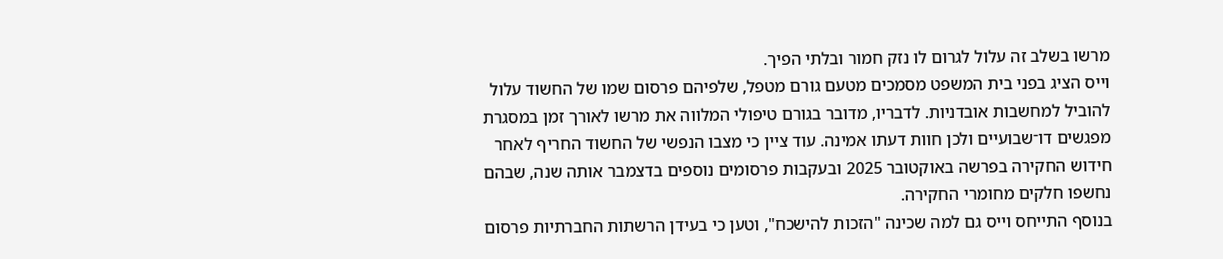מרשו בשלב זה עלול לגרום לו נזק חמור ובלתי הפיך.
וייס הציג בפני בית המשפט מסמכים מטעם גורם מטפל, שלפיהם פרסום שמו של החשוד עלול להוביל למחשבות אובדניות. לדבריו, מדובר בגורם טיפולי המלווה את מרשו לאורך זמן במסגרת מפגשים דו־שבועיים ולכן חוות דעתו אמינה. עוד ציין כי מצבו הנפשי של החשוד החריף לאחר חידוש החקירה בפרשה באוקטובר 2025 ובעקבות פרסומים נוספים בדצמבר אותה שנה, שבהם נחשפו חלקים מחומרי החקירה.
בנוסף התייחס וייס גם למה שכינה "הזכות להישכח", וטען כי בעידן הרשתות החברתיות פרסום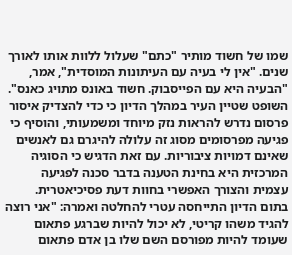שמו של חשוד מותיר "כתם" שעלול ללוות אותו לאורך שנים. "אין לי בעיה עם העיתונות המוסדית", אמר, "הבעיה היא עם הפייסבוק. חשוד באונס מתויג כאנס".
השופט שטיין העיר במהלך הדיון כי כדי להצדיק איסור פרסום נדרש להראות נזק מיוחד ומשמעותי, והוסיף כי פגיעה מפרסומים מסוג זה עלולה להיגרם גם לאנשים שאינם דמויות ציבוריות. עם זאת הדגיש כי הסוגיה המרכזית היא בחינת הטענה בדבר סכנה לפגיעה עצמית והצורך האפשרי בחוות דעת פסיכיאטרית.
בתום הדיון התייחסה עטרי להחלטה ואמרה: "אני רוצה להגיד משהו קריטי, לא יכול להיות שברגע פתאום שעומד להיות מפורסם השם שלו בן אדם פתאום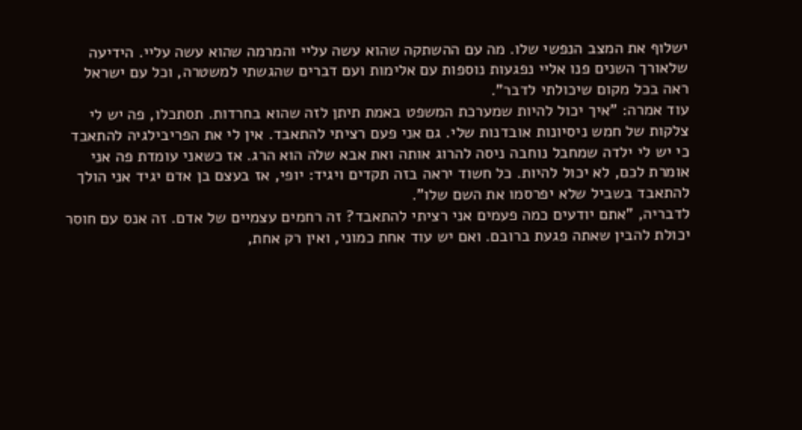ישלוף את המצב הנפשי שלו. מה עם ההשתקה שהוא עשה עליי והמרמה שהוא עשה עליי. הידיעה שלאורך השנים פנו אליי נפגעות נוספות עם אלימות ועם דברים שהגשתי למשטרה, וכל עם ישראל ראה בכל מקום שיכולתי לדבר".
עוד אמרה: "איך יכול להיות שמערכת המשפט באמת תיתן לזה שהוא בחרדות. תסתכלו, פה יש לי צלקות של חמש ניסיונות אובדנות שלי. גם אני פעם רציתי להתאבד. אין לי את הפריבילגיה להתאבד כי יש לי ילדה שמחבל נוחבה ניסה להרוג אותה ואת אבא שלה הוא הרג. אז כשאני עומדת פה אני אומרת לכם, לא יכול להיות. כל חשוד יראה בזה תקדים ויגיד: יופי, אז בעצם בן אדם יגיד אני הולך להתאבד בשביל שלא יפרסמו את השם שלו".
לדבריה, "אתם יודעים כמה פעמים אני רציתי להתאבד? זה רחמים עצמיים של אדם. זה אנס עם חוסר יכולת להבין שאתה פגעת ברובם. ואם יש עוד אחת כמוני, ואין רק אחת,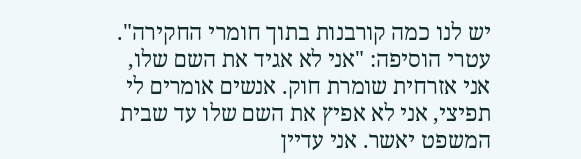יש לנו כמה קורבנות בתוך חומרי החקירה".
עטרי הוסיפה: "אני לא אגיד את השם שלו, אני אזרחית שומרת חוק. אנשים אומרים לי תפיצי, אני לא אפיץ את השם שלו עד שבית המשפט יאשר. אני עדיין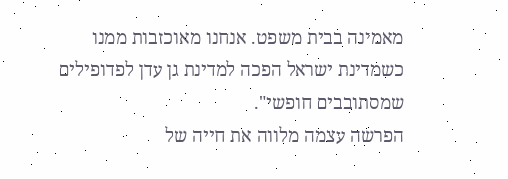מאמינה בבית משפט. אנחנו מאוכזבות ממנו כשמדינת ישראל הפכה למדינת גן עדן לפדופילים שמסתובבים חופשי".
הפרשה עצמה מלווה את חייה של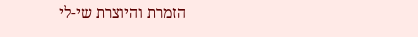הזמרת והיוצרת שי-לי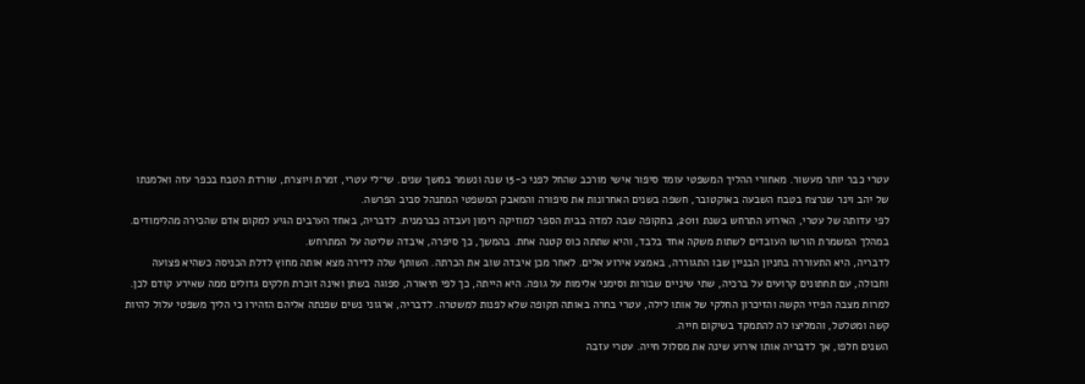עטרי כבר יותר מעשור. מאחורי ההליך המשפטי עומד סיפור אישי מורכב שהחל לפני כ-15 שנה ונשמר במשך שנים. שי־לי עטרי, זמרת ויוצרת, שורדת הטבח בכפר עזה ואלמנתו של יהב וינר שנרצח בטבח השבעה באוקטובר, חשפה בשנים האחרונות את סיפורה והמאבק המשפטי המתנהל סביב הפרשה.
לפי עדותה של עטרי, האירוע התרחש בשנת 2011, בתקופה שבה למדה בבית הספר למוזיקה רימון ועבדה כברמנית. לדבריה, באחד הערבים הגיע למקום אדם שהכירה מהלימודים. במהלך המשמרת הורשו העובדים לשתות משקה אחד בלבד, והיא שתתה כוס קטנה אחת. בהמשך, כך סיפרה, איבדה שליטה על המתרחש.
לדבריה, היא התעוררה בחניון הבניין שבו התגוררה, באמצע אירוע אלים. לאחר מכן איבדה שוב את הכרתה. השותף שלה לדירה מצא אותה מחוץ לדלת הכניסה כשהיא פצועה וחבולה, עם תחתונים קרועים על ברכיה, שתי שיניים שבורות וסימני אלימות על גופה. היא הייתה, כך לפי תיאורה, ספוגה בשתן ואינה זוכרת חלקים גדולים ממה שאירע קודם לכן.
למרות מצבה הפיזי הקשה והזיכרון החלקי של אותו לילה, עטרי בחרה באותה תקופה שלא לפנות למשטרה. לדבריה, ארגוני נשים שפנתה אליהם הזהירו כי הליך משפטי עלול להיות קשה ומטלטל, והמליצו לה להתמקד בשיקום חייה.
השנים חלפו, אך לדבריה אותו אירוע שינה את מסלול חייה. עטרי עזבה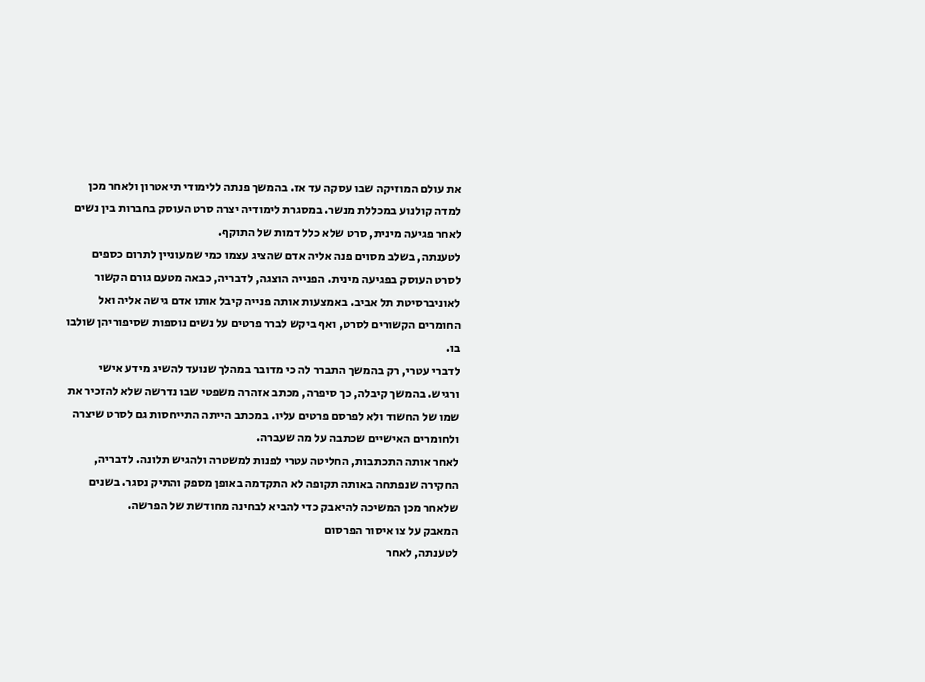את עולם המוזיקה שבו עסקה עד אז. בהמשך פנתה ללימודי תיאטרון ולאחר מכן למדה קולנוע במכללת מנשר. במסגרת לימודיה יצרה סרט העוסק בחברות בין נשים לאחר פגיעה מינית, סרט שלא כלל דמות של התוקף.
לטענתה, בשלב מסוים פנה אליה אדם שהציג עצמו כמי שמעוניין לתרום כספים לסרט העוסק בפגיעה מינית. הפנייה הוצגה, לדבריה, כבאה מטעם גורם הקשור לאוניברסיטת תל אביב. באמצעות אותה פנייה קיבל אותו אדם גישה אליה ואל החומרים הקשורים לסרט, ואף ביקש לברר פרטים על נשים נוספות שסיפוריהן שולבו בו.
לדברי עטרי, רק בהמשך התברר לה כי מדובר במהלך שנועד להשיג מידע אישי ורגיש. בהמשך קיבלה, כך סיפרה, מכתב אזהרה משפטי שבו נדרשה שלא להזכיר את שמו של החשוד ולא לפרסם פרטים עליו. במכתב הייתה התייחסות גם לסרט שיצרה ולחומרים האישיים שכתבה על מה שעברה.
לאחר אותה התכתבות, החליטה עטרי לפנות למשטרה ולהגיש תלונה. לדבריה, החקירה שנפתחה באותה תקופה לא התקדמה באופן מספק והתיק נסגר. בשנים שלאחר מכן המשיכה להיאבק כדי להביא לבחינה מחודשת של הפרשה.
המאבק על צו איסור הפרסום
לטענתה, לאחר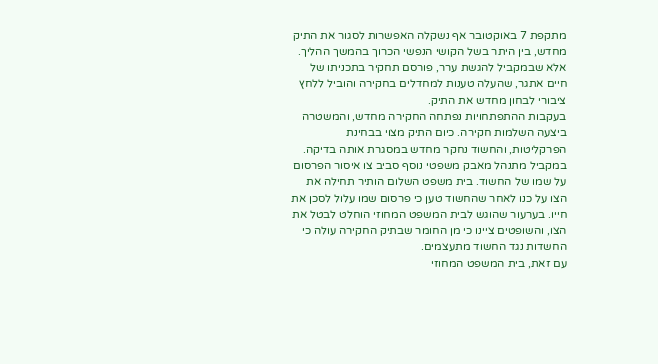מתקפת 7 באוקטובר אף נשקלה האפשרות לסגור את התיק מחדש, בין היתר בשל הקושי הנפשי הכרוך בהמשך ההליך. אלא שבמקביל להגשת ערר, פורסם תחקיר בתכניתו של חיים אתגר, שהעלה טענות למחדלים בחקירה והוביל ללחץ ציבורי לבחון מחדש את התיק.
בעקבות ההתפתחויות נפתחה החקירה מחדש, והמשטרה ביצעה השלמות חקירה. כיום התיק מצוי בבחינת הפרקליטות, והחשוד נחקר מחדש במסגרת אותה בדיקה.
במקביל מתנהל מאבק משפטי נוסף סביב צו איסור הפרסום על שמו של החשוד. בית משפט השלום הותיר תחילה את הצו על כנו לאחר שהחשוד טען כי פרסום שמו עלול לסכן את חייו. בערעור שהוגש לבית המשפט המחוזי הוחלט לבטל את הצו, והשופטים ציינו כי מן החומר שבתיק החקירה עולה כי החשדות נגד החשוד מתעצמים.
עם זאת, בית המשפט המחוזי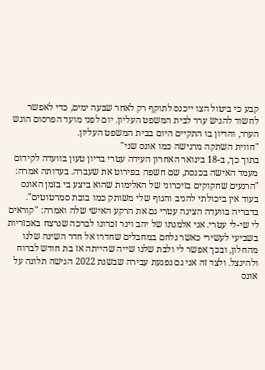קבע כי ביטול הצו ייכנס לתוקף רק לאחר שבעה ימים, כדי לאפשר לחשוד להגיש ערר לבית המשפט העליון. יום לפני מועד הפרסום הוגש הערר, והדיון בו התקיים היום בבית המשפט העליון.
"חווית השתקה מרגישה כמו אונס שני"
בתוך כך, ב-18 בינואר האחרון העידה עטרי בדיון טעון בוועדה לקידום מעמד האישה בכנסת, שם חשפה בפירוט את שעברה. בעדותה אמרה: "הרגעים שחקוקים בזיכרוני של האלימות שהוא ביצע בי בזמן האונס בעוד אין ביכולתי להגיב והגוף שלי משותק כמו בובת סמרטוטים".
בדבריה בוועדה הציגה עטרי גם את הרקע האישי שלה ואמרה: "קוראים לי שי-לי עטרי. אני אלמנתו של יהב וינר זכרונו לברכה שנרצח באכזריות בשביעי לעשירי כאשר נלחם במחבלים שחדרו אל חדר השינה שלנו מהחלון, ובכך אפשר לי ולבת שלנו שייה שהייתה אז בת חודש לברוח ולהינצל. ולצד זה אני גם נפגעת עבירה שבשנת 2022 הגישה תלונה על אונס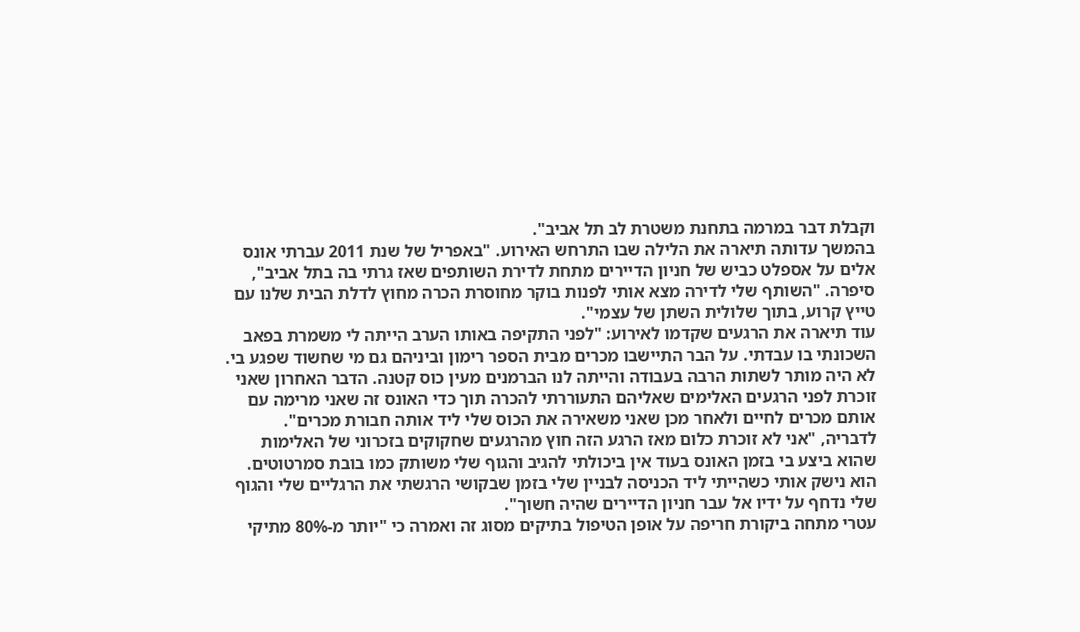וקבלת דבר במרמה בתחנת משטרת לב תל אביב".
בהמשך עדותה תיארה את הלילה שבו התרחש האירוע. "באפריל של שנת 2011 עברתי אונס אלים על אספלט כביש של חניון הדיירים מתחת לדירת השותפים שאז גרתי בה בתל אביב", סיפרה. "השותף שלי לדירה מצא אותי לפנות בוקר מחוסרת הכרה מחוץ לדלת הבית שלנו עם טייץ קרוע, בתוך שלולית השתן של עצמי".
עוד תיארה את הרגעים שקדמו לאירוע: "לפני התקיפה באותו הערב הייתה לי משמרת בפאב השכונתי בו עבדתי. על הבר התיישבו מכרים מבית הספר רימון וביניהם גם מי שחשוד שפגע בי. לא היה מותר לשתות הרבה בעבודה והייתה לנו הברמנים מעין כוס קטנה. הדבר האחרון שאני זוכרת לפני הרגעים האלימים שאליהם התעוררתי להכרה תוך כדי האונס זה שאני מרימה עם אותם מכרים לחיים ולאחר מכן שאני משאירה את הכוס שלי ליד אותה חבורת מכרים".
לדבריה, "אני לא זוכרת כלום מאז הרגע הזה חוץ מהרגעים שחקוקים בזכרוני של האלימות שהוא ביצע בי בזמן האונס בעוד אין ביכולתי להגיב והגוף שלי משותק כמו בובת סמרטוטים. הוא נישק אותי כשהייתי ליד הכניסה לבניין שלי בזמן שבקושי הרגשתי את הרגליים שלי והגוף שלי נדחף על ידיו אל עבר חניון הדיירים שהיה חשוך".
עטרי מתחה ביקורת חריפה על אופן הטיפול בתיקים מסוג זה ואמרה כי "יותר מ-80% מתיקי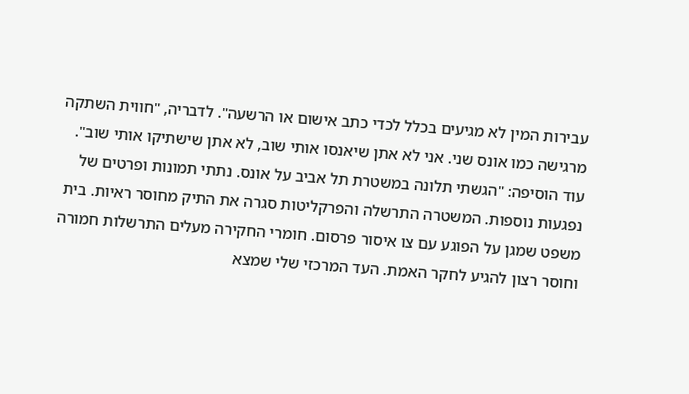עבירות המין לא מגיעים בכלל לכדי כתב אישום או הרשעה". לדבריה, "חווית השתקה מרגישה כמו אונס שני. אני לא אתן שיאנסו אותי שוב, לא אתן שישתיקו אותי שוב".
עוד הוסיפה: "הגשתי תלונה במשטרת תל אביב על אונס. נתתי תמונות ופרטים של נפגעות נוספות. המשטרה התרשלה והפרקליטות סגרה את התיק מחוסר ראיות. בית משפט שמגן על הפוגע עם צו איסור פרסום. חומרי החקירה מעלים התרשלות חמורה וחוסר רצון להגיע לחקר האמת. העד המרכזי שלי שמצא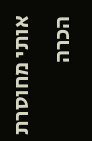אותי מחוסרת הכרה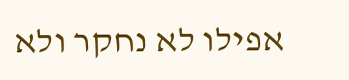אפילו לא נחקר ולא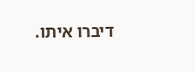דיברו איתו.